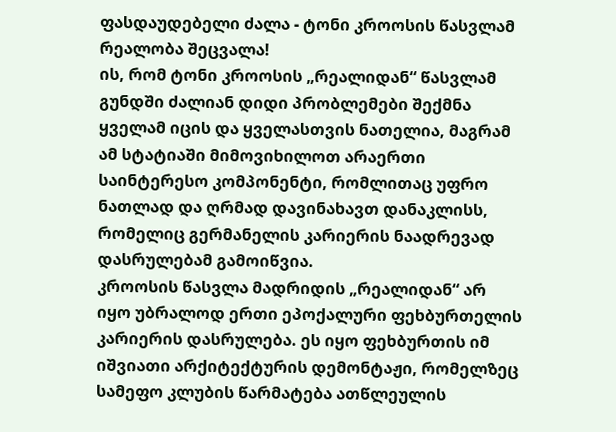ფასდაუდებელი ძალა - ტონი კროოსის წასვლამ რეალობა შეცვალა!
ის, რომ ტონი კროოსის „რეალიდან“ წასვლამ გუნდში ძალიან დიდი პრობლემები შექმნა ყველამ იცის და ყველასთვის ნათელია, მაგრამ ამ სტატიაში მიმოვიხილოთ არაერთი საინტერესო კომპონენტი, რომლითაც უფრო ნათლად და ღრმად დავინახავთ დანაკლისს, რომელიც გერმანელის კარიერის ნაადრევად დასრულებამ გამოიწვია.
კროოსის წასვლა მადრიდის „რეალიდან“ არ იყო უბრალოდ ერთი ეპოქალური ფეხბურთელის კარიერის დასრულება. ეს იყო ფეხბურთის იმ იშვიათი არქიტექტურის დემონტაჟი, რომელზეც სამეფო კლუბის წარმატება ათწლეულის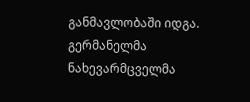განმავლობაში იდგა. გერმანელმა ნახევარმცველმა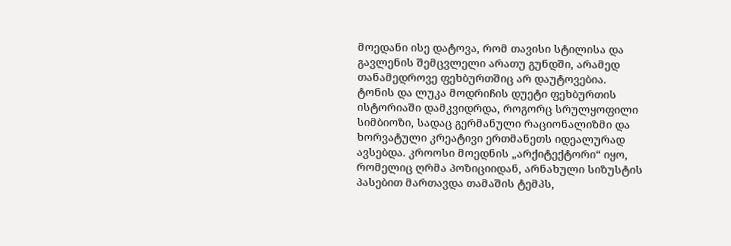მოედანი ისე დატოვა, რომ თავისი სტილისა და გავლენის შემცვლელი არათუ გუნდში, არამედ თანამედროვე ფეხბურთშიც არ დაუტოვებია.
ტონის და ლუკა მოდრიჩის დუეტი ფეხბურთის ისტორიაში დამკვიდრდა, როგორც სრულყოფილი სიმბიოზი, სადაც გერმანული რაციონალიზმი და ხორვატული კრეატივი ერთმანეთს იდეალურად ავსებდა. კროოსი მოედნის „არქიტექტორი“ იყო, რომელიც ღრმა პოზიციიდან, არნახული სიზუსტის პასებით მართავდა თამაშის ტემპს,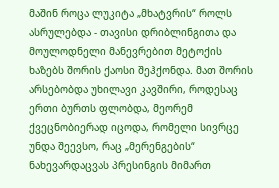მაშინ როცა ლუკიტა „მხატვრის“ როლს ასრულებდა - თავისი დრიბლინგითა და მოულოდნელი მანევრებით მეტოქის ხაზებს შორის ქაოსი შეჰქონდა. მათ შორის არსებობდა უხილავი კავშირი, როდესაც ერთი ბურთს ფლობდა, მეორემ ქვეცნობიერად იცოდა, რომელი სივრცე უნდა შეევსო, რაც „მერენგების“ ნახევარდაცვას პრესინგის მიმართ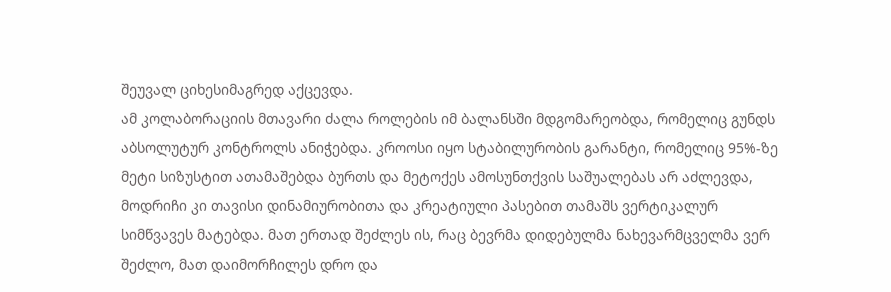შეუვალ ციხესიმაგრედ აქცევდა.
ამ კოლაბორაციის მთავარი ძალა როლების იმ ბალანსში მდგომარეობდა, რომელიც გუნდს აბსოლუტურ კონტროლს ანიჭებდა. კროოსი იყო სტაბილურობის გარანტი, რომელიც 95%-ზე მეტი სიზუსტით ათამაშებდა ბურთს და მეტოქეს ამოსუნთქვის საშუალებას არ აძლევდა, მოდრიჩი კი თავისი დინამიურობითა და კრეატიული პასებით თამაშს ვერტიკალურ სიმწვავეს მატებდა. მათ ერთად შეძლეს ის, რაც ბევრმა დიდებულმა ნახევარმცველმა ვერ შეძლო, მათ დაიმორჩილეს დრო და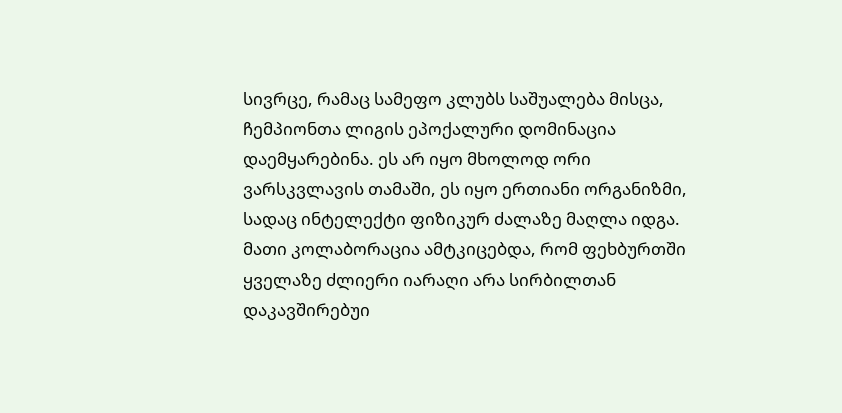სივრცე, რამაც სამეფო კლუბს საშუალება მისცა, ჩემპიონთა ლიგის ეპოქალური დომინაცია დაემყარებინა. ეს არ იყო მხოლოდ ორი ვარსკვლავის თამაში, ეს იყო ერთიანი ორგანიზმი, სადაც ინტელექტი ფიზიკურ ძალაზე მაღლა იდგა.
მათი კოლაბორაცია ამტკიცებდა, რომ ფეხბურთში ყველაზე ძლიერი იარაღი არა სირბილთან დაკავშირებუი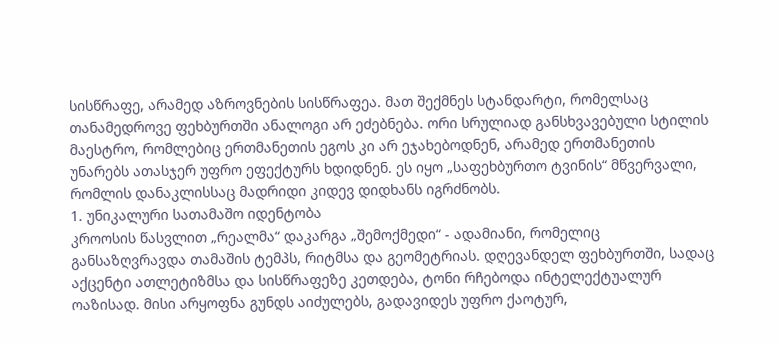სისწრაფე, არამედ აზროვნების სისწრაფეა. მათ შექმნეს სტანდარტი, რომელსაც თანამედროვე ფეხბურთში ანალოგი არ ეძებნება. ორი სრულიად განსხვავებული სტილის მაესტრო, რომლებიც ერთმანეთის ეგოს კი არ ეჯახებოდნენ, არამედ ერთმანეთის უნარებს ათასჯერ უფრო ეფექტურს ხდიდნენ. ეს იყო „საფეხბურთო ტვინის“ მწვერვალი, რომლის დანაკლისსაც მადრიდი კიდევ დიდხანს იგრძნობს.
1. უნიკალური სათამაშო იდენტობა
კროოსის წასვლით „რეალმა“ დაკარგა „შემოქმედი“ - ადამიანი, რომელიც განსაზღვრავდა თამაშის ტემპს, რიტმსა და გეომეტრიას. დღევანდელ ფეხბურთში, სადაც აქცენტი ათლეტიზმსა და სისწრაფეზე კეთდება, ტონი რჩებოდა ინტელექტუალურ ოაზისად. მისი არყოფნა გუნდს აიძულებს, გადავიდეს უფრო ქაოტურ,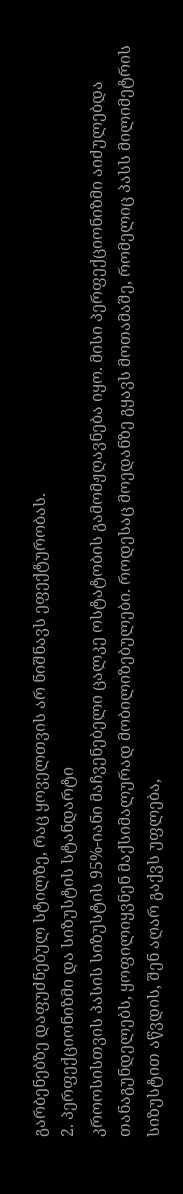გარბენებზე დაფუძნებულ სტილზე, რაც ყოველთვის არ ნიშნავს ეფექტურობას.
2. პერფექციონიზმი და სიზუსტის სტანდარტი
კროოსისთვის პასის სიზუსტის 95%-იანი მაჩვენებელი ცალკე ოსტატობის გამომჟღავნება იყო. მისი პერფექციონიზმი აიძულებდა თანაგუნდელებს, ყოფილიყვნენ მაქსიმალურად მობილიზებულები. როდესაც მოედანზე გყავს მოთამაშე, რომელიც პასს მილიმეტრის სიზუსტით აწვდის, შენ აღარ გაქვს უფლება,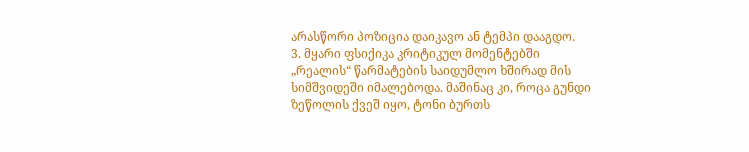არასწორი პოზიცია დაიკავო ან ტემპი დააგდო.
3. მყარი ფსიქიკა კრიტიკულ მომენტებში
„რეალის“ წარმატების საიდუმლო ხშირად მის სიმშვიდეში იმალებოდა. მაშინაც კი, როცა გუნდი ზეწოლის ქვეშ იყო, ტონი ბურთს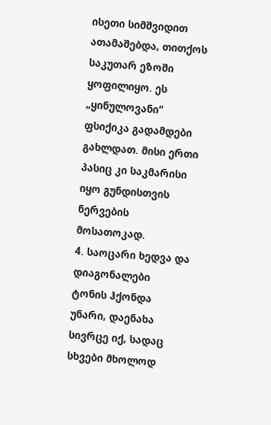ისეთი სიმშვიდით ათამაშებდა, თითქოს საკუთარ ეზოში ყოფილიყო. ეს „ყინულოვანი“ ფსიქიკა გადამდები გახლდათ. მისი ერთი პასიც კი საკმარისი იყო გუნდისთვის ნერვების მოსათოკად.
4. საოცარი ხედვა და დიაგონალები
ტონის ჰქონდა უნარი, დაენახა სივრცე იქ, სადაც სხვები მხოლოდ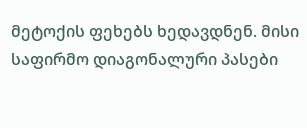მეტოქის ფეხებს ხედავდნენ. მისი საფირმო დიაგონალური პასები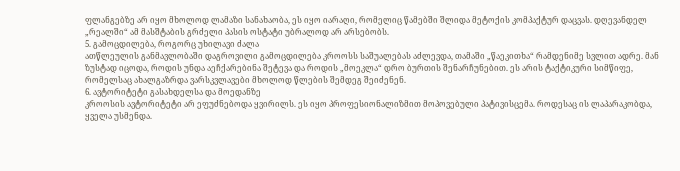ფლანგებზე არ იყო მხოლოდ ლამაზი სანახაობა, ეს იყო იარაღი, რომელიც წამებში შლიდა მეტოქის კომპაქტურ დაცვას. დღევანდელ „რეალში“ ამ მასშტაბის გრძელი პასის ოსტატი უბრალოდ არ არსებობს.
5. გამოცდილება, როგორც უხილავი ძალა
ათწლეულის განმავლობაში დაგროვილი გამოცდილება კროოსს საშუალებას აძლევდა, თამაში „წაეკითხა“ რამდენიმე სვლით ადრე. მან ზუსტად იცოდა, როდის უნდა აეჩქარებინა შეტევა და როდის „მოეკლა“ დრო ბურთის შენარჩუნებით. ეს არის ტაქტიკური სიმწიფე, რომელსაც ახალგაზრდა ვარსკვლავები მხოლოდ წლების შემდეგ შეიძენენ.
6. ავტორიტეტი გასახდელსა და მოედანზე
კროოსის ავტორიტეტი არ ეფუძნებოდა ყვირილს. ეს იყო პროფესიონალიზმით მოპოვებული პატივისცემა. როდესაც ის ლაპარაკობდა, ყველა უსმენდა.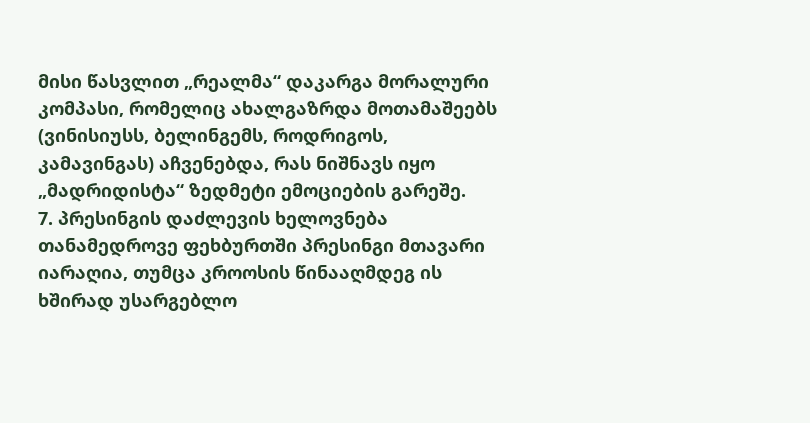მისი წასვლით „რეალმა“ დაკარგა მორალური კომპასი, რომელიც ახალგაზრდა მოთამაშეებს (ვინისიუსს, ბელინგემს, როდრიგოს, კამავინგას) აჩვენებდა, რას ნიშნავს იყო „მადრიდისტა“ ზედმეტი ემოციების გარეშე.
7. პრესინგის დაძლევის ხელოვნება
თანამედროვე ფეხბურთში პრესინგი მთავარი იარაღია, თუმცა კროოსის წინააღმდეგ ის ხშირად უსარგებლო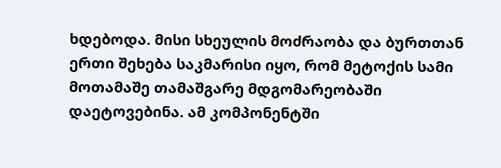ხდებოდა. მისი სხეულის მოძრაობა და ბურთთან ერთი შეხება საკმარისი იყო, რომ მეტოქის სამი მოთამაშე თამაშგარე მდგომარეობაში დაეტოვებინა. ამ კომპონენტში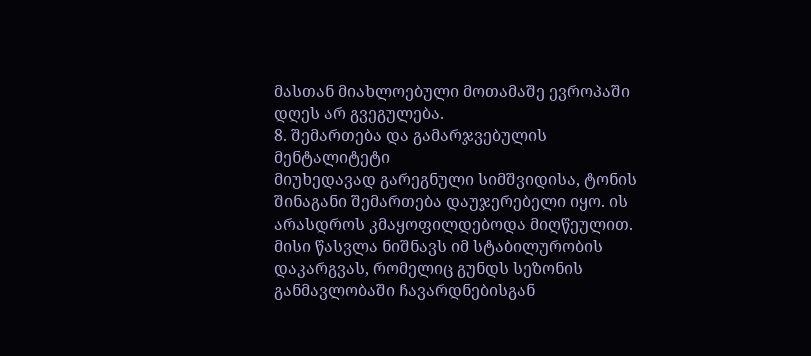მასთან მიახლოებული მოთამაშე ევროპაში დღეს არ გვეგულება.
8. შემართება და გამარჯვებულის მენტალიტეტი
მიუხედავად გარეგნული სიმშვიდისა, ტონის შინაგანი შემართება დაუჯერებელი იყო. ის არასდროს კმაყოფილდებოდა მიღწეულით. მისი წასვლა ნიშნავს იმ სტაბილურობის დაკარგვას, რომელიც გუნდს სეზონის განმავლობაში ჩავარდნებისგან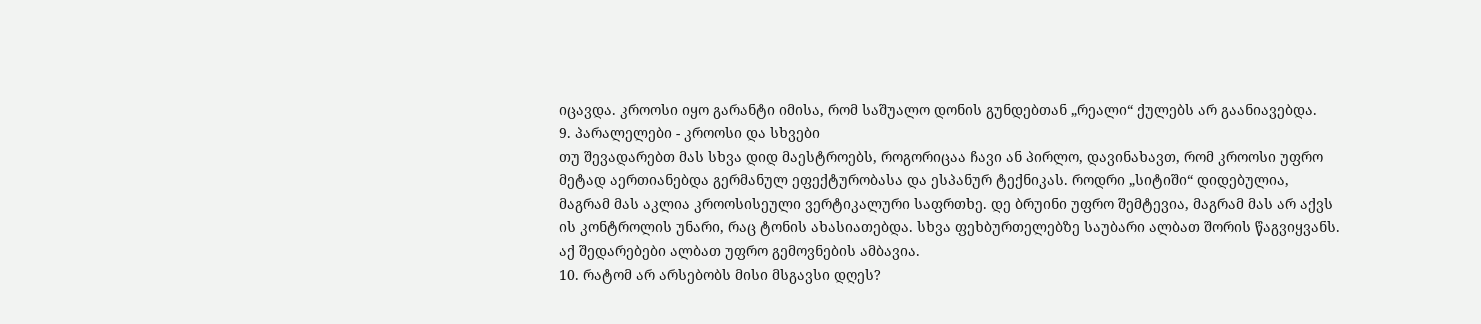იცავდა. კროოსი იყო გარანტი იმისა, რომ საშუალო დონის გუნდებთან „რეალი“ ქულებს არ გაანიავებდა.
9. პარალელები - კროოსი და სხვები
თუ შევადარებთ მას სხვა დიდ მაესტროებს, როგორიცაა ჩავი ან პირლო, დავინახავთ, რომ კროოსი უფრო მეტად აერთიანებდა გერმანულ ეფექტურობასა და ესპანურ ტექნიკას. როდრი „სიტიში“ დიდებულია, მაგრამ მას აკლია კროოსისეული ვერტიკალური საფრთხე. დე ბრუინი უფრო შემტევია, მაგრამ მას არ აქვს ის კონტროლის უნარი, რაც ტონის ახასიათებდა. სხვა ფეხბურთელებზე საუბარი ალბათ შორის წაგვიყვანს. აქ შედარებები ალბათ უფრო გემოვნების ამბავია.
10. რატომ არ არსებობს მისი მსგავსი დღეს?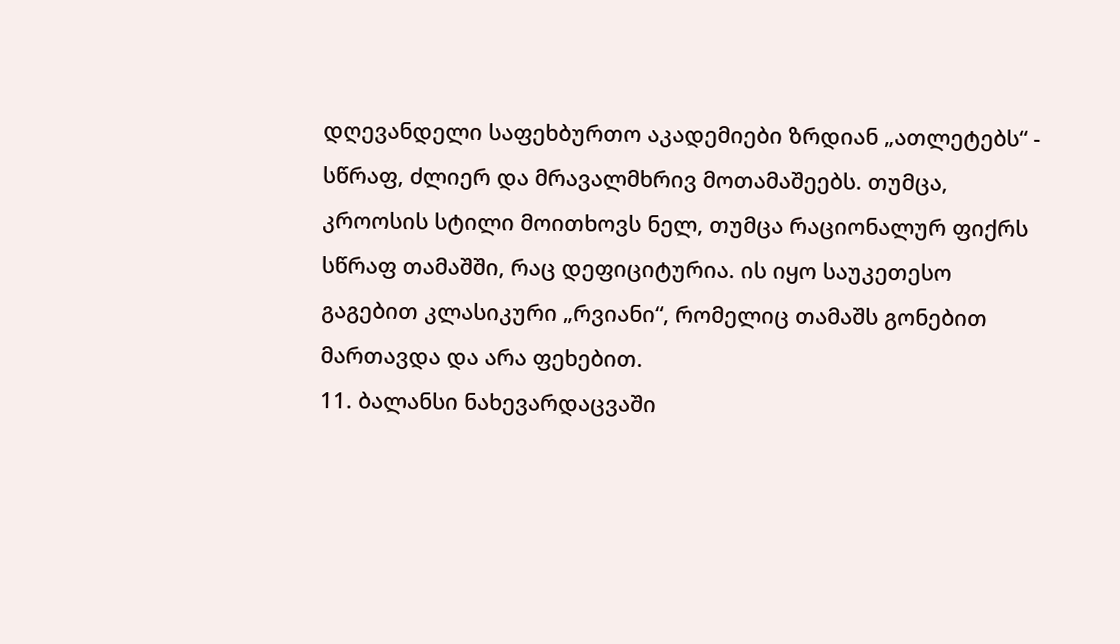დღევანდელი საფეხბურთო აკადემიები ზრდიან „ათლეტებს“ - სწრაფ, ძლიერ და მრავალმხრივ მოთამაშეებს. თუმცა, კროოსის სტილი მოითხოვს ნელ, თუმცა რაციონალურ ფიქრს სწრაფ თამაშში, რაც დეფიციტურია. ის იყო საუკეთესო გაგებით კლასიკური „რვიანი“, რომელიც თამაშს გონებით მართავდა და არა ფეხებით.
11. ბალანსი ნახევარდაცვაში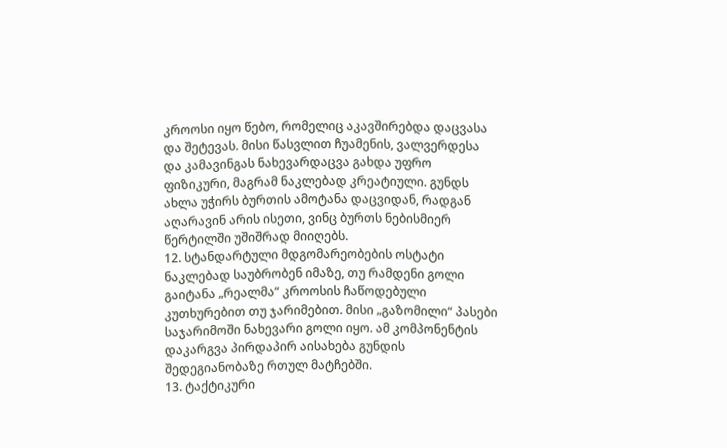კროოსი იყო წებო, რომელიც აკავშირებდა დაცვასა და შეტევას. მისი წასვლით ჩუამენის, ვალვერდესა და კამავინგას ნახევარდაცვა გახდა უფრო ფიზიკური, მაგრამ ნაკლებად კრეატიული. გუნდს ახლა უჭირს ბურთის ამოტანა დაცვიდან, რადგან აღარავინ არის ისეთი, ვინც ბურთს ნებისმიერ წერტილში უშიშრად მიიღებს.
12. სტანდარტული მდგომარეობების ოსტატი
ნაკლებად საუბრობენ იმაზე, თუ რამდენი გოლი გაიტანა „რეალმა“ კროოსის ჩაწოდებული კუთხურებით თუ ჯარიმებით. მისი „გაზომილი“ პასები საჯარიმოში ნახევარი გოლი იყო. ამ კომპონენტის დაკარგვა პირდაპირ აისახება გუნდის შედეგიანობაზე რთულ მატჩებში.
13. ტაქტიკური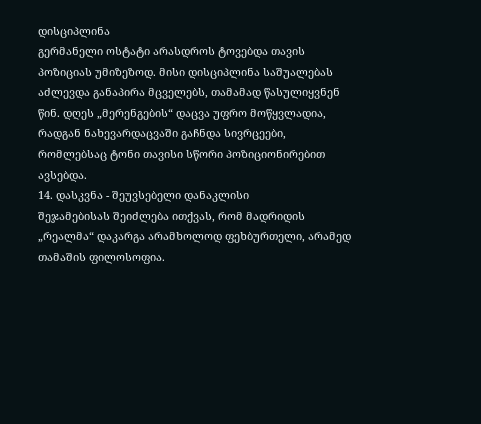დისციპლინა
გერმანელი ოსტატი არასდროს ტოვებდა თავის პოზიციას უმიზეზოდ. მისი დისციპლინა საშუალებას აძლევდა განაპირა მცველებს, თამამად წასულიყვნენ წინ. დღეს „მერენგების“ დაცვა უფრო მოწყვლადია, რადგან ნახევარდაცვაში გაჩნდა სივრცეები, რომლებსაც ტონი თავისი სწორი პოზიციონირებით ავსებდა.
14. დასკვნა - შეუვსებელი დანაკლისი
შეჯამებისას შეიძლება ითქვას, რომ მადრიდის „რეალმა“ დაკარგა არამხოლოდ ფეხბურთელი, არამედ თამაშის ფილოსოფია.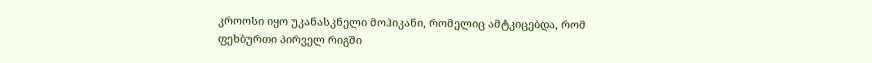კროოსი იყო უკანასკნელი მოჰიკანი, რომელიც ამტკიცებდა, რომ ფეხბურთი პირველ რიგში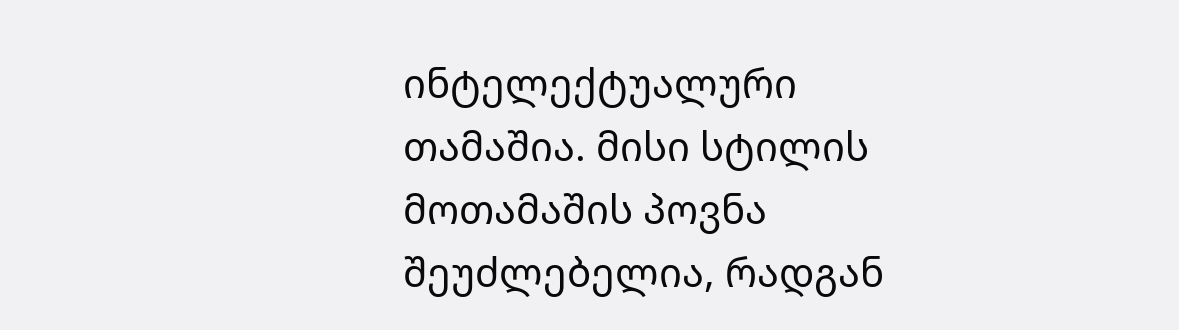ინტელექტუალური თამაშია. მისი სტილის მოთამაშის პოვნა შეუძლებელია, რადგან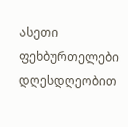ასეთი ფეხბურთელები დღესდღეობით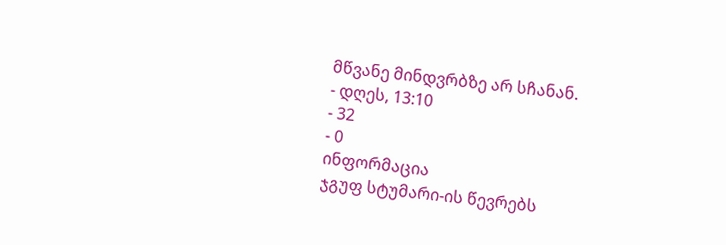მწვანე მინდვრბზე არ სჩანან.
- დღეს, 13:10
- 32
- 0
ინფორმაცია
ჯგუფ სტუმარი-ის წევრებს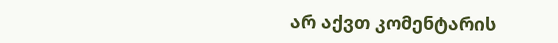არ აქვთ კომენტარის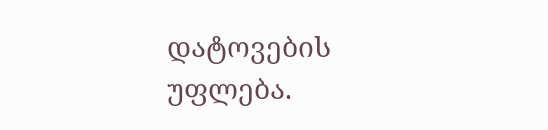დატოვების უფლება.